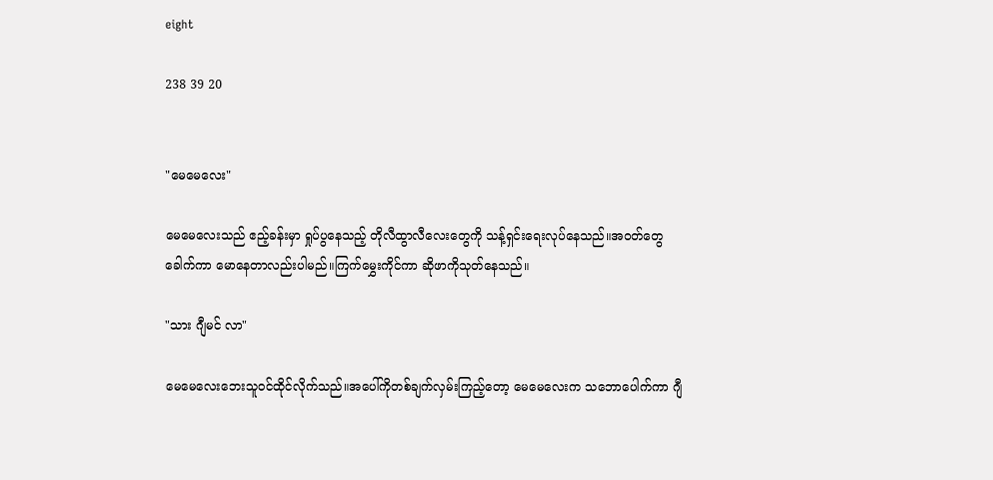eight

238 39 20


"မေမေလေး"

မေမေလေးသည် ဧည့်ခန်းမှာ ရှုပ်ပွနေသည့် တိုလီထွာလီလေးတွေကို သန့်ရှင်းရေးလုပ်နေသည်။အဝတ်တွေ ခေါက်ကာ မောနေတာလည်းပါမည်။ကြက်မွှေးကိုင်ကာ ဆိုဖာကိုသုတ်နေသည်။

"သား ဂျီမင် လာ"

မေမေလေးဘေးသူဝင်ထိုင်လိုက်သည်။အပေါ်ကိုတစ်ချက်လှမ်းကြည့်တော့ မေမေလေးက သဘောပေါက်ကာ ဂျီ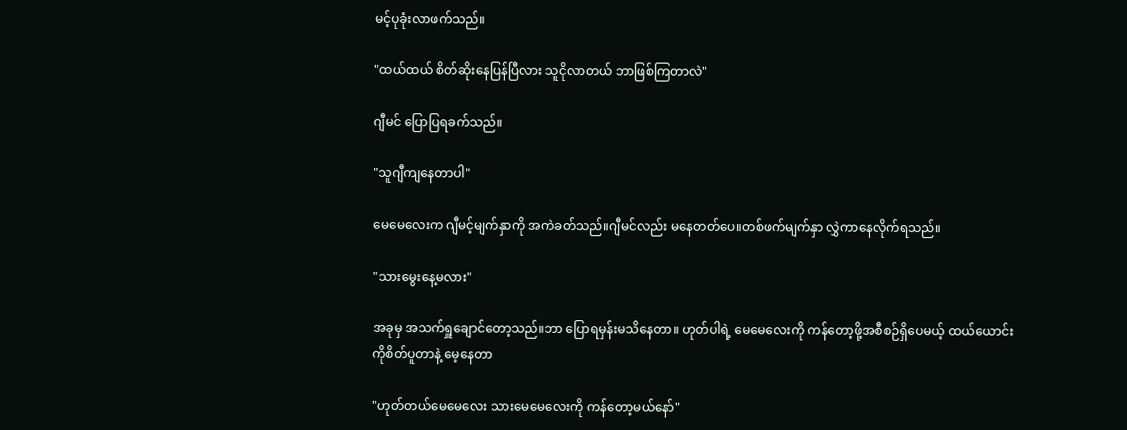မင့်ပုခုံးလာဖက်သည်။

"ထယ်ထယ် စိတ်ဆိုးနေပြန်ပြီလား သူငိုလာတယ် ဘာဖြစ်ကြတာလဲ"

ဂျီမင် ပြောပြရခက်သည်။

"သူဂျီကျနေတာပါ"

မေမေလေးက ဂျီမင့်မျက်နှာကို အကဲခတ်သည်။ဂျီမင်လည်း မနေတတ်ပေ။တစ်ဖက်မျက်နှာ လွှဲကာနေလိုက်ရသည်။

"သားမွေးနေ့မလား"

အခုမှ အသက်ရှူချောင်တော့သည်။ဘာ‌ ပြောရမှန်းမသိ‌နေတာ။ ဟုတ်ပါရဲ့ မေမေလေးကို ကန်တော့ဖို့အစီစဉ်ရှိပေမယ့် ထယ်ယောင်းကိုစိတ်ပူတာနဲ့ မေ့နေတာ

"ဟုတ်တယ်မေမေလေး သားမေမေလေးကို ကန်တော့မယ်နော်"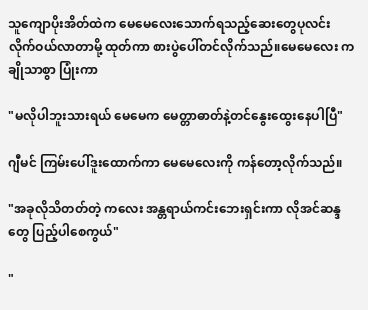သူကျောပိုးအိတ်ထဲက မေမေလေးသောက်ရသည့်ဆေးတွေပုလင်းလိုက်ဝယ်လာတာမို့ ထုတ်ကာ ‌စားပွဲပေါ်တင်လိုက်သည်။မေမေလေး က ချိုသာစွာ ပြုံးကာ

"မလိုပါဘူးသားရယ် မေမေက မေတ္တာဓာတ်နဲ့တင်နွေးထွေးနေပါပြီ"

ဂျီမင် ကြမ်းပေါ်ဒူးထောက်ကာ မေမေလေးကို ကန်တော့လိုက်သည်။

"အခုလိုသိတတ်တဲ့ ကလေး အန္တရာယ်ကင်းဘေးရှင်းကာ လိုအင်ဆန္ဒတွေ ပြည့်ပါစေကွယ်"

"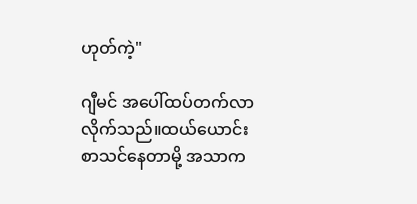ဟုတ်ကဲ့"

ဂျီမင် အပေါ်ထပ်တက်လာလိုက်သည်။ထယ်ယောင်း စာသင်နေတာမို့ အသာက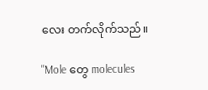လေး တက်လိုက်သည်။

"Mole တွေ molecules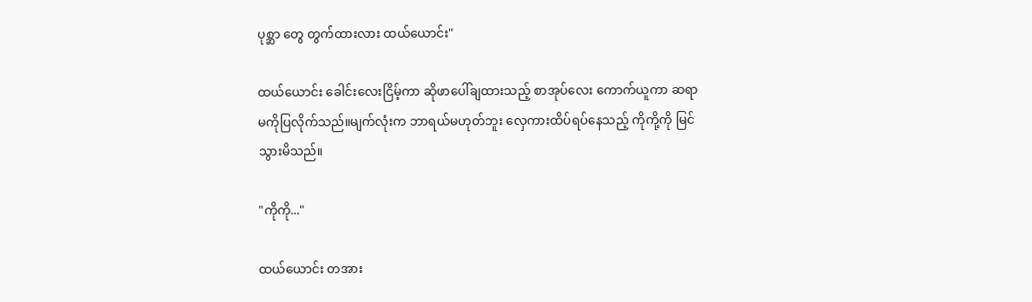ပုစ္ဆာ တွေ တွက်ထားလား ထယ်ယောင်း"

ထယ်ယောင်း ခေါင်းလေးငြိမ့်ကာ ဆိုဖာပေါ်ချထားသည့် စာအုပ်လေး ကောက်ယူကာ ဆရာမကိုပြလိုက်သည်။မျက်လုံးက ဘာရယ်မဟုတ်ဘူး လှေကားထိပ်ရပ်နေသည့် ကိုကို့ကို မြင်သွားမိသည်။

"ကိုကို..."

ထယ်ယောင်း တအား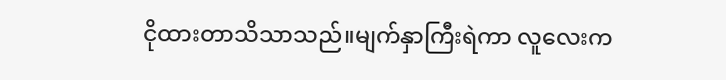ငိုထားတာသိသာသည်။မျက်နှာကြီးရဲကာ လူလေးက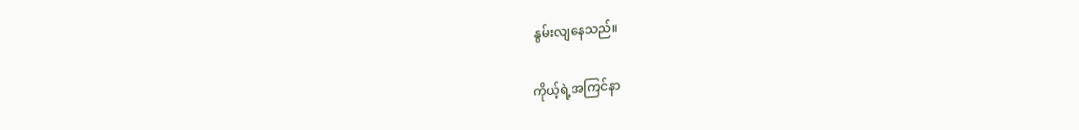နွမ်းလျနေသည်။

ကိုယ့်ရဲ့အကြင်နာ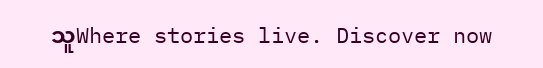သူWhere stories live. Discover now